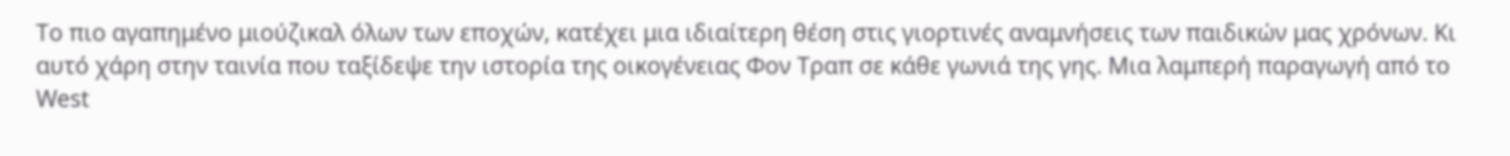Το πιο αγαπημένο μιούζικαλ όλων των εποχών, κατέχει μια ιδιαίτερη θέση στις γιορτινές αναμνήσεις των παιδικών μας χρόνων. Κι αυτό χάρη στην ταινία που ταξίδεψε την ιστορία της οικογένειας Φον Τραπ σε κάθε γωνιά της γης. Μια λαμπερή παραγωγή από το West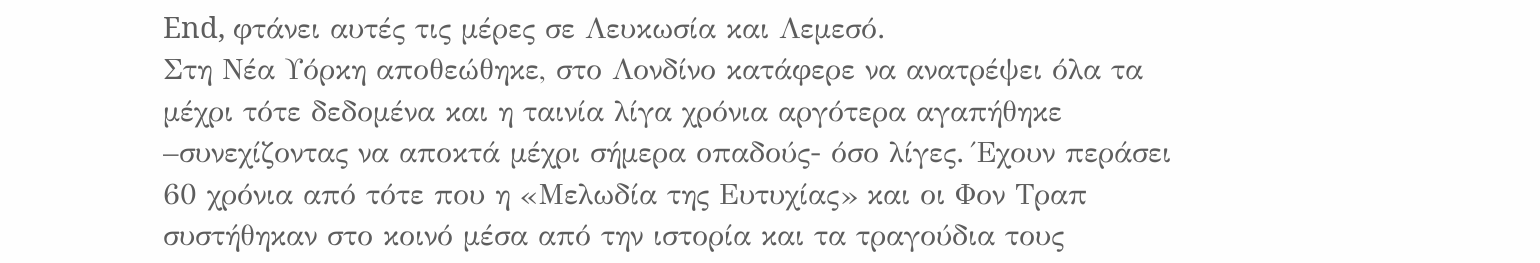End, φτάνει αυτές τις μέρες σε Λευκωσία και Λεμεσό.
Στη Νέα Υόρκη αποθεώθηκε, στο Λονδίνο κατάφερε να ανατρέψει όλα τα μέχρι τότε δεδομένα και η ταινία λίγα χρόνια αργότερα αγαπήθηκε –συνεχίζοντας να αποκτά μέχρι σήμερα οπαδούς- όσο λίγες. Έχουν περάσει 60 χρόνια από τότε που η «Μελωδία της Ευτυχίας» και οι Φον Τραπ συστήθηκαν στο κοινό μέσα από την ιστορία και τα τραγούδια τους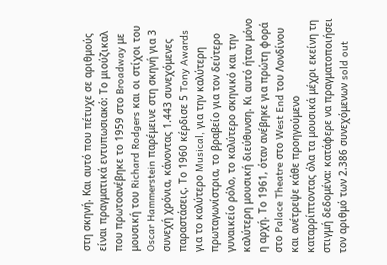στη σκηνή. Και αυτό που πέτυχε σε αριθμούς είναι πραγματικά εντυπωσιακό: Το μιούζικαλ που πρωτοανέβηκε το 1959 στο Broadway με μουσική του Richard Rodgers και οι στίχοι του Oscar Hammerstein παρέμεινε στη σκηνή για 3 συνεχή χρόνια, κάνοντας 1.443 συνεχόμενες παραστάσεις. Το 1960 κέρδισε 5 Tony Awards για το καλύτερο Musical, για την καλύτερη πρωταγωνίστρια, το βραβείο για τον δεύτερο γυναικείο ρόλο, το καλύτερο σκηνικό και την καλύτερη μουσική διεύθυνση. Κι αυτό ήταν μόνο η αρχή. Το 1961, όταν ανέβηκε για πρώτη φορά στο Palace Theatre στο West End του Λονδίνου και ανέτρεψε κάθε προηγούμενο καταρρίπτοντας όλα τα μουσικά μέχρι εκείνη τη στιγμή δεδομένα: κατάφερε να πραγματοποιήσει τον αριθμό των 2.386 συνεχόμενων sold out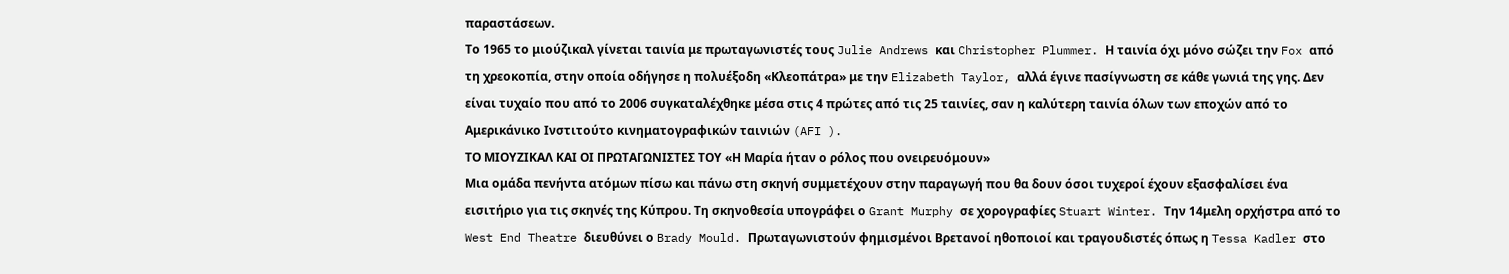παραστάσεων.
Το 1965 το μιούζικαλ γίνεται ταινία με πρωταγωνιστές τους Julie Andrews και Christopher Plummer. Η ταινία όχι μόνο σώζει την Fox από τη χρεοκοπία, στην οποία οδήγησε η πολυέξοδη «Κλεοπάτρα» με την Elizabeth Taylor, αλλά έγινε πασίγνωστη σε κάθε γωνιά της γης. Δεν είναι τυχαίο που από το 2006 συγκαταλέχθηκε μέσα στις 4 πρώτες από τις 25 ταινίες, σαν η καλύτερη ταινία όλων των εποχών από το Αμερικάνικο Ινστιτούτο κινηματογραφικών ταινιών (AFI ).
ΤΟ ΜΙΟΥΖΙΚΑΛ ΚΑΙ ΟΙ ΠΡΩΤΑΓΩΝΙΣΤΕΣ ΤΟΥ «Η Μαρία ήταν ο ρόλος που ονειρευόμουν»
Μια ομάδα πενήντα ατόμων πίσω και πάνω στη σκηνή συμμετέχουν στην παραγωγή που θα δουν όσοι τυχεροί έχουν εξασφαλίσει ένα εισιτήριο για τις σκηνές της Κύπρου. Τη σκηνοθεσία υπογράφει ο Grant Murphy σε χορογραφίες Stuart Winter. Την 14μελη ορχήστρα από το West End Theatre διευθύνει ο Brady Mould. Πρωταγωνιστούν φημισμένοι Βρετανοί ηθοποιοί και τραγουδιστές όπως η Tessa Kadler στο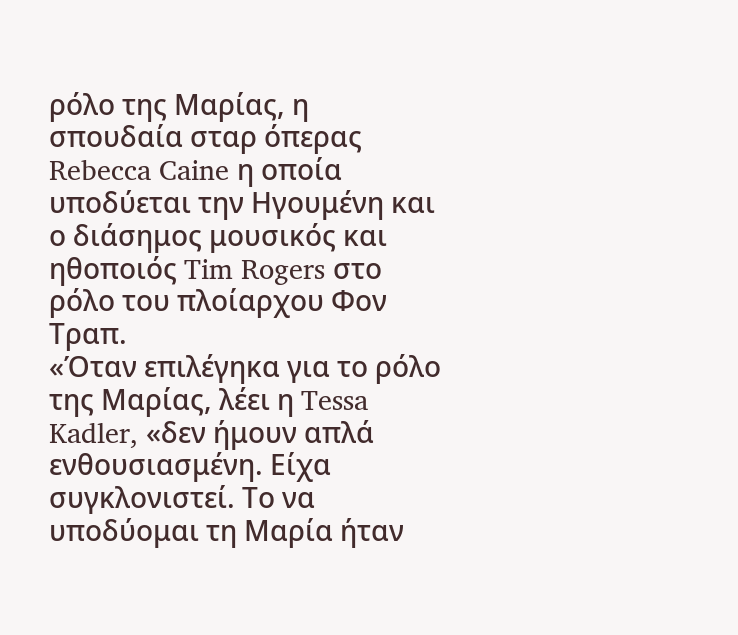ρόλο της Μαρίας, η σπουδαία σταρ όπερας Rebecca Caine η οποία υποδύεται την Ηγουμένη και ο διάσημος μουσικός και ηθοποιός Tim Rogers στο ρόλο του πλοίαρχου Φον Τραπ.
«Όταν επιλέγηκα για το ρόλο της Μαρίας, λέει η Tessa Kadler, «δεν ήμουν απλά ενθουσιασμένη. Είχα συγκλονιστεί. Το να υποδύομαι τη Μαρία ήταν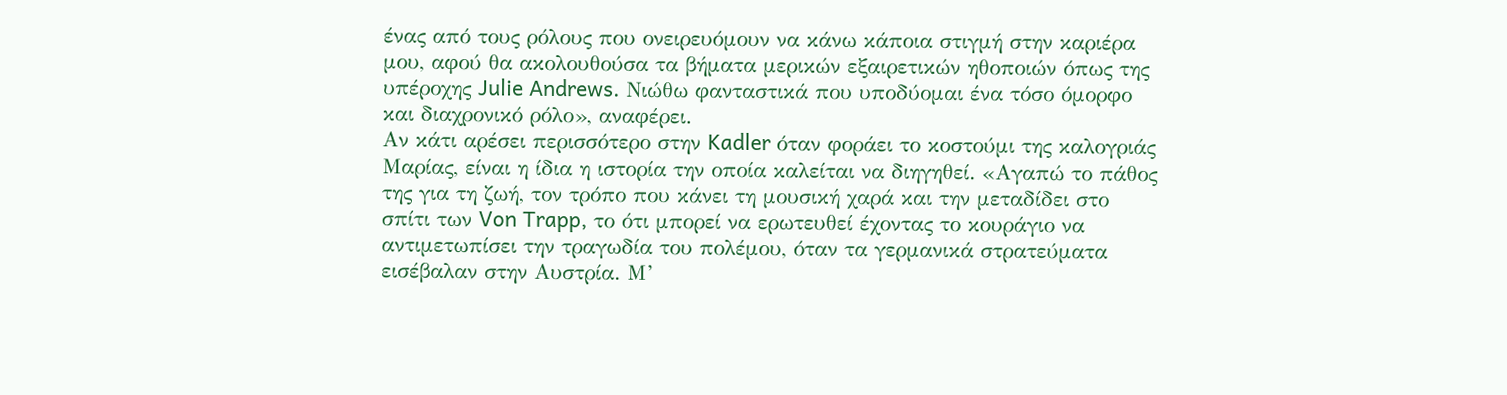ένας από τους ρόλους που ονειρευόμουν να κάνω κάποια στιγμή στην καριέρα μου, αφού θα ακολουθούσα τα βήματα μερικών εξαιρετικών ηθοποιών όπως της υπέροχης Julie Andrews. Νιώθω φανταστικά που υποδύομαι ένα τόσο όμορφο και διαχρονικό ρόλο», αναφέρει.
Αν κάτι αρέσει περισσότερο στην Kadler όταν φοράει το κοστούμι της καλογριάς Μαρίας, είναι η ίδια η ιστορία την οποία καλείται να διηγηθεί. «Αγαπώ το πάθος της για τη ζωή, τον τρόπο που κάνει τη μουσική χαρά και την μεταδίδει στο σπίτι των Von Trapp, το ότι μπορεί να ερωτευθεί έχοντας το κουράγιο να αντιμετωπίσει την τραγωδία του πολέμου, όταν τα γερμανικά στρατεύματα εισέβαλαν στην Αυστρία. Μ’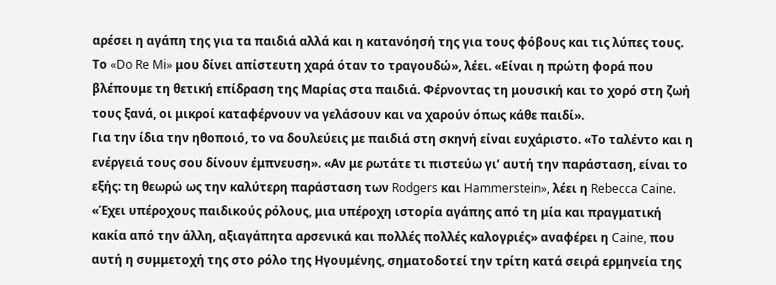αρέσει η αγάπη της για τα παιδιά αλλά και η κατανόησή της για τους φόβους και τις λύπες τους. Το «Do Re Mi» μου δίνει απίστευτη χαρά όταν το τραγουδώ», λέει. «Είναι η πρώτη φορά που βλέπουμε τη θετική επίδραση της Μαρίας στα παιδιά. Φέρνοντας τη μουσική και το χορό στη ζωή τους ξανά, οι μικροί καταφέρνουν να γελάσουν και να χαρούν όπως κάθε παιδί».
Για την ίδια την ηθοποιό, το να δουλεύεις με παιδιά στη σκηνή είναι ευχάριστο. «Το ταλέντο και η ενέργειά τους σου δίνουν έμπνευση». «Αν με ρωτάτε τι πιστεύω γι’ αυτή την παράσταση, είναι το εξής: τη θεωρώ ως την καλύτερη παράσταση των Rodgers και Hammerstein», λέει η Rebecca Caine. «Έχει υπέροχους παιδικούς ρόλους, μια υπέροχη ιστορία αγάπης από τη μία και πραγματική κακία από την άλλη, αξιαγάπητα αρσενικά και πολλές πολλές καλογριές» αναφέρει η Caine, που αυτή η συμμετοχή της στο ρόλο της Ηγουμένης, σηματοδοτεί την τρίτη κατά σειρά ερμηνεία της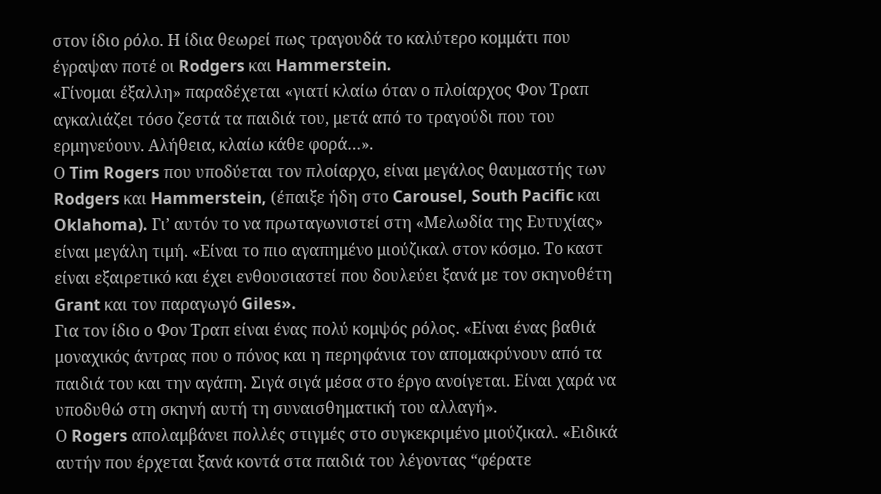στον ίδιο ρόλο. Η ίδια θεωρεί πως τραγουδά το καλύτερο κομμάτι που έγραψαν ποτέ οι Rodgers και Hammerstein.
«Γίνομαι έξαλλη» παραδέχεται «γιατί κλαίω όταν ο πλοίαρχος Φον Τραπ αγκαλιάζει τόσο ζεστά τα παιδιά του, μετά από το τραγούδι που του ερμηνεύουν. Αλήθεια, κλαίω κάθε φορά…».
Ο Tim Rogers που υποδύεται τον πλοίαρχο, είναι μεγάλος θαυμαστής των Rodgers και Hammerstein, (έπαιξε ήδη στο Carousel, South Pacific και Oklahoma). Γι’ αυτόν το να πρωταγωνιστεί στη «Μελωδία της Ευτυχίας» είναι μεγάλη τιμή. «Είναι το πιο αγαπημένο μιούζικαλ στον κόσμο. Το καστ είναι εξαιρετικό και έχει ενθουσιαστεί που δουλεύει ξανά με τον σκηνοθέτη Grant και τον παραγωγό Giles».
Για τον ίδιο ο Φον Τραπ είναι ένας πολύ κομψός ρόλος. «Είναι ένας βαθιά μοναχικός άντρας που ο πόνος και η περηφάνια τον απομακρύνουν από τα παιδιά του και την αγάπη. Σιγά σιγά μέσα στο έργο ανοίγεται. Είναι χαρά να υποδυθώ στη σκηνή αυτή τη συναισθηματική του αλλαγή».
Ο Rogers απολαμβάνει πολλές στιγμές στο συγκεκριμένο μιούζικαλ. «Ειδικά αυτήν που έρχεται ξανά κοντά στα παιδιά του λέγοντας “φέρατε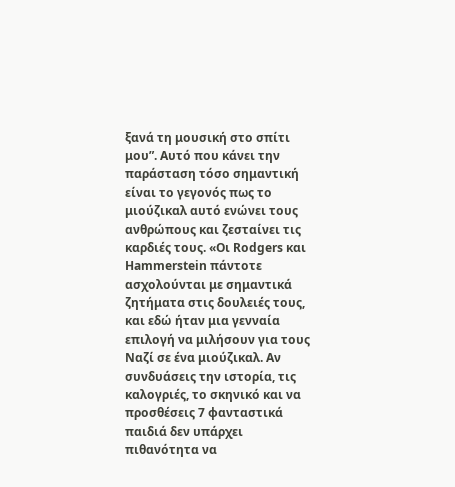ξανά τη μουσική στο σπίτι μου”. Aυτό που κάνει την παράσταση τόσο σημαντική είναι το γεγονός πως το μιούζικαλ αυτό ενώνει τους ανθρώπους και ζεσταίνει τις καρδιές τους. «Οι Rodgers και Hammerstein πάντοτε ασχολούνται με σημαντικά ζητήματα στις δουλειές τους, και εδώ ήταν μια γενναία επιλογή να μιλήσουν για τους Ναζί σε ένα μιούζικαλ. Αν συνδυάσεις την ιστορία, τις καλογριές, το σκηνικό και να προσθέσεις 7 φανταστικά παιδιά δεν υπάρχει πιθανότητα να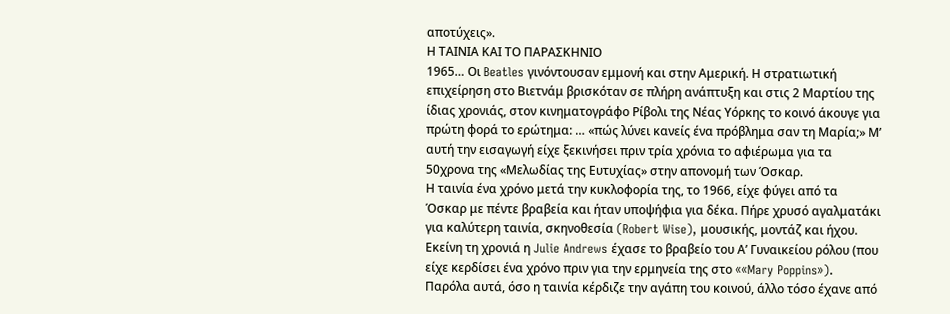αποτύχεις».
Η ΤΑΙΝΙΑ ΚΑΙ ΤΟ ΠΑΡΑΣΚΗΝΙΟ
1965… Οι Beatles γινόντουσαν εμμονή και στην Αμερική. Η στρατιωτική επιχείρηση στο Βιετνάμ βρισκόταν σε πλήρη ανάπτυξη και στις 2 Μαρτίου της ίδιας χρονιάς, στον κινηματογράφο Ρίβολι της Νέας Υόρκης το κοινό άκουγε για πρώτη φορά το ερώτημα: … «πώς λύνει κανείς ένα πρόβλημα σαν τη Μαρία;» Μ’ αυτή την εισαγωγή είχε ξεκινήσει πριν τρία χρόνια το αφιέρωμα για τα 50χρονα της «Μελωδίας της Ευτυχίας» στην απονομή των Όσκαρ.
Η ταινία ένα χρόνο μετά την κυκλοφορία της, το 1966, είχε φύγει από τα Όσκαρ με πέντε βραβεία και ήταν υποψήφια για δέκα. Πήρε χρυσό αγαλματάκι για καλύτερη ταινία, σκηνοθεσία (Robert Wise), μουσικής, μοντάζ και ήχου. Εκείνη τη χρονιά η Julie Andrews έχασε το βραβείο του Α’ Γυναικείου ρόλου (που είχε κερδίσει ένα χρόνο πριν για την ερμηνεία της στο ««Mary Poppins»).
Παρόλα αυτά, όσο η ταινία κέρδιζε την αγάπη του κοινού, άλλο τόσο έχανε από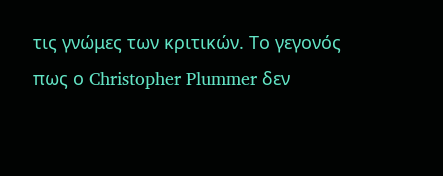τις γνώμες των κριτικών. Το γεγονός πως ο Christopher Plummer δεν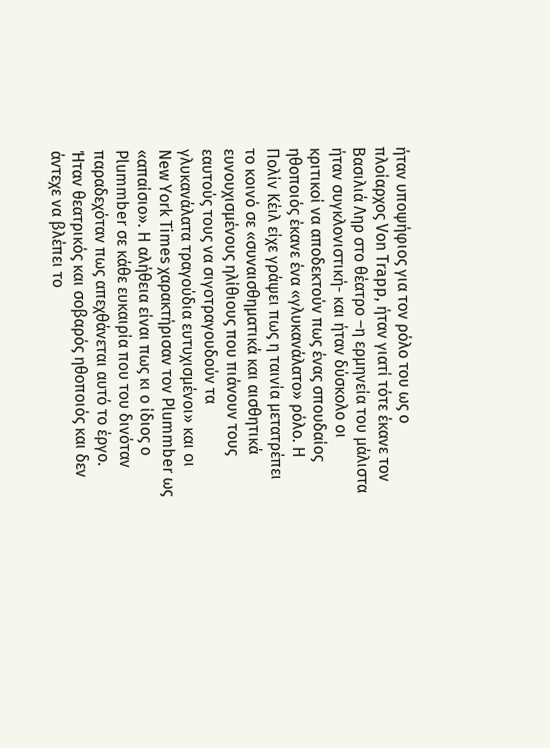ήταν υποψήφιος για τον ρόλο του ως o πλοίαρχος Von Trapp, ήταν γιατί τότε έκανε τον Βασιλιά Ληρ στο θέατρο –η ερμηνεία του μάλιστα ήταν συγκλονιστική- και ήταν δύσκολο οι κριτικοί να αποδεκτούν πως ένας σπουδαίος ηθοποιός έκανε ένα «γλυκανάλατο» ρόλο. Η Πολίν Κέιλ είχε γράψει πως η ταινία μετατρέπει το κοινό σε «συναισθηματικά και αισθητικά ευνουχισμένους ηλίθιους που πιάνουν τους εαυτούς τους να σιγοτραγουδούν τα γλυκανάλατα τραγούδια ευτυχισμένοι» και οι New York Times χαρακτήρισαν τον Plummber ως «απαίσιο». H αλήθεια είναι πως κι ο ίδιος ο Plummber σε κάθε ευκαιρία που του δινόταν παραδεχόταν πως απεχθάνεται αυτό το έργο. Ήταν θεατρικός και σοβαρός ηθοποιός και δεν άντεχε να βλέπει το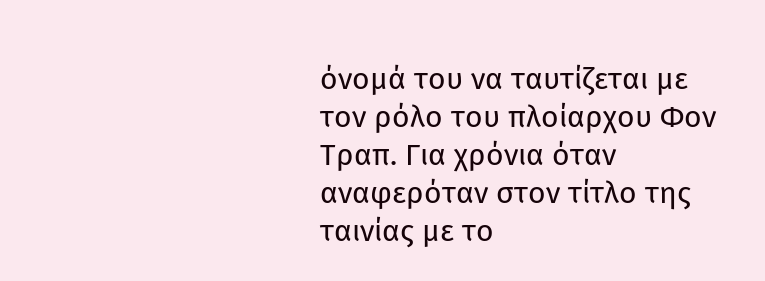όνομά του να ταυτίζεται με τον ρόλο του πλοίαρχου Φον Τραπ. Για χρόνια όταν αναφερόταν στον τίτλο της ταινίας με το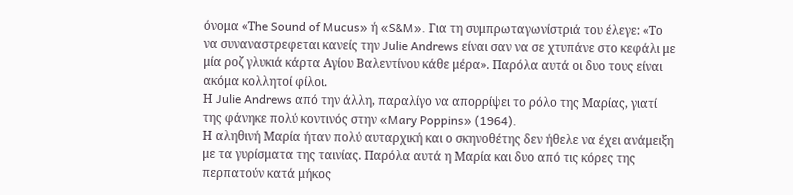όνομα «Τhe Sound of Mucus» ή «S&M». Για τη συμπρωταγωνίστριά του έλεγε: «Το να συναναστρεφεται κανείς την Julie Andrews είναι σαν να σε χτυπάνε στο κεφάλι με μία ροζ γλυκιά κάρτα Αγίου Βαλεντίνου κάθε μέρα». Παρόλα αυτά οι δυο τους είναι ακόμα κολλητοί φίλοι.
Η Julie Andrews από την άλλη, παραλίγο να απορρίψει το ρόλο της Μαρίας, γιατί της φάνηκε πολύ κοντινός στην «Mary Poppins» (1964).
Η αληθινή Μαρία ήταν πολύ αυταρχική και ο σκηνοθέτης δεν ήθελε να έχει ανάμειξη με τα γυρίσματα της ταινίας. Παρόλα αυτά η Μαρία και δυο από τις κόρες της περπατούν κατά μήκος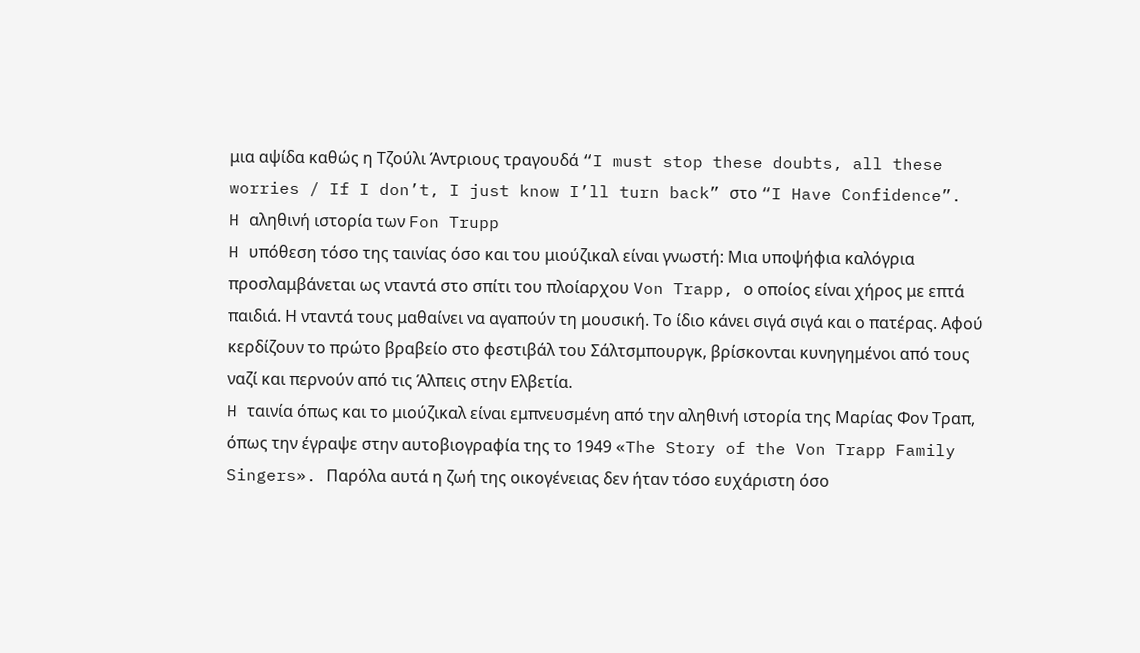μια αψίδα καθώς η Τζούλι Άντριους τραγουδά “I must stop these doubts, all these worries / If I don’t, I just know I’ll turn back” στο “I Have Confidence”.
H αληθινή ιστορία των Fon Trupp
H υπόθεση τόσο της ταινίας όσο και του μιούζικαλ είναι γνωστή: Μια υποψήφια καλόγρια προσλαμβάνεται ως νταντά στο σπίτι του πλοίαρχου Von Trapp, ο οποίος είναι χήρος με επτά παιδιά. Η νταντά τους μαθαίνει να αγαπούν τη μουσική. Το ίδιο κάνει σιγά σιγά και ο πατέρας. Αφού κερδίζουν το πρώτο βραβείο στο φεστιβάλ του Σάλτσμπουργκ, βρίσκονται κυνηγημένοι από τους ναζί και περνούν από τις Άλπεις στην Ελβετία.
H ταινία όπως και το μιούζικαλ είναι εμπνευσμένη από την αληθινή ιστορία της Μαρίας Φον Τραπ, όπως την έγραψε στην αυτοβιογραφία της το 1949 «The Story of the Von Trapp Family Singers». Παρόλα αυτά η ζωή της οικογένειας δεν ήταν τόσο ευχάριστη όσο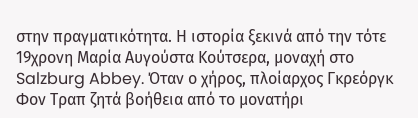στην πραγματικότητα. Η ιστορία ξεκινά από την τότε 19χρονη Μαρία Αυγούστα Κούτσερα, μοναχή στο Salzburg Abbey. Όταν ο χήρος, πλοίαρχος Γκρεόργκ Φον Τραπ ζητά βοήθεια από το μονατήρι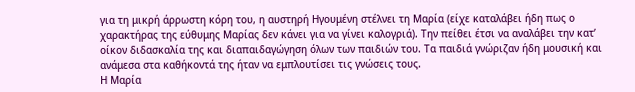για τη μικρή άρρωστη κόρη του, η αυστηρή Ηγουμένη στέλνει τη Μαρία (είχε καταλάβει ήδη πως ο χαρακτήρας της εύθυμης Μαρίας δεν κάνει για να γίνει καλογριά). Την πείθει έτσι να αναλάβει την κατ’ οίκον διδασκαλία της και διαπαιδαγώγηση όλων των παιδιών του. Τα παιδιά γνώριζαν ήδη μουσική και ανάμεσα στα καθήκοντά της ήταν να εμπλουτίσει τις γνώσεις τους.
Η Μαρία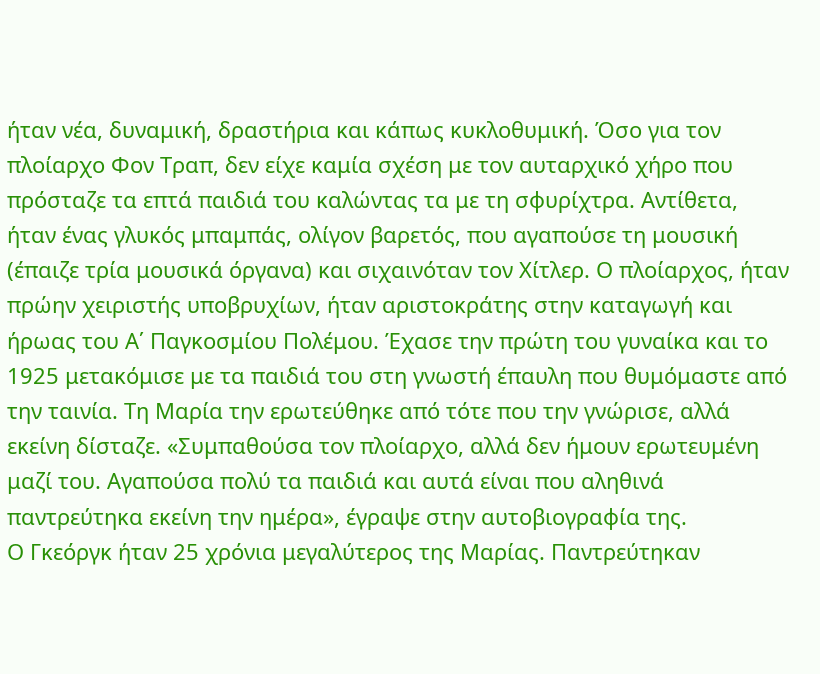ήταν νέα, δυναμική, δραστήρια και κάπως κυκλοθυμική. Όσο για τον πλοίαρχο Φον Τραπ, δεν είχε καμία σχέση με τον αυταρχικό χήρο που πρόσταζε τα επτά παιδιά του καλώντας τα με τη σφυρίχτρα. Αντίθετα, ήταν ένας γλυκός μπαμπάς, ολίγον βαρετός, που αγαπούσε τη μουσική (έπαιζε τρία μουσικά όργανα) και σιχαινόταν τον Χίτλερ. Ο πλοίαρχος, ήταν πρώην χειριστής υποβρυχίων, ήταν αριστοκράτης στην καταγωγή και ήρωας του Α΄ Παγκοσμίου Πολέμου. Έχασε την πρώτη του γυναίκα και το 1925 μετακόμισε με τα παιδιά του στη γνωστή έπαυλη που θυμόμαστε από την ταινία. Τη Μαρία την ερωτεύθηκε από τότε που την γνώρισε, αλλά εκείνη δίσταζε. «Συμπαθούσα τον πλοίαρχο, αλλά δεν ήμουν ερωτευμένη μαζί του. Αγαπούσα πολύ τα παιδιά και αυτά είναι που αληθινά παντρεύτηκα εκείνη την ημέρα», έγραψε στην αυτοβιογραφία της.
Ο Γκεόργκ ήταν 25 χρόνια μεγαλύτερος της Μαρίας. Παντρεύτηκαν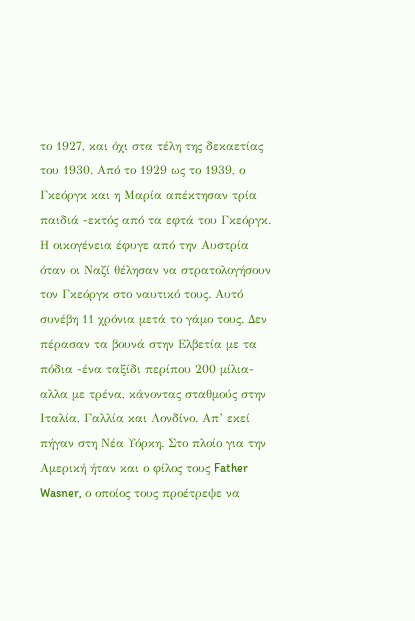το 1927, και όχι στα τέλη της δεκαετίας του 1930. Από το 1929 ως το 1939, ο Γκεόργκ και η Μαρία απέκτησαν τρία παιδιά -εκτός από τα εφτά του Γκεόργκ.
Η οικογένεια έφυγε από την Αυστρία όταν οι Ναζί θέλησαν να στρατολογήσουν τον Γκεόργκ στο ναυτικό τους. Αυτό συνέβη 11 χρόνια μετά το γάμο τους. Δεν πέρασαν τα βουνά στην Ελβετία με τα πόδια -ένα ταξίδι περίπου 200 μίλια- αλλα με τρένα, κάνοντας σταθμούς στην Ιταλία, Γαλλία και Λονδίνο. Απ’ εκεί πήγαν στη Νέα Υόρκη. Στο πλοίο για την Αμερική ήταν και ο φίλος τους Father Wasner, ο οποίος τους προέτρεψε να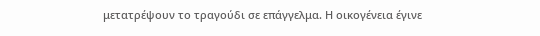μετατρέψουν το τραγούδι σε επάγγελμα. Η οικογένεια έγινε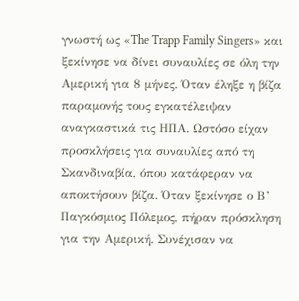γνωστή ως «The Trapp Family Singers» και ξεκίνησε να δίνει συναυλίες σε όλη την Αμερική για 8 μήνες. Όταν έληξε η βίζα παραμονής τους εγκατέλειψαν αναγκαστικά τις ΗΠΑ. Ωστόσο είχαν προσκλήσεις για συναυλίες από τη Σκανδιναβία, όπου κατάφεραν να αποκτήσουν βίζα. Όταν ξεκίνησε ο Β’ Παγκόσμιος Πόλεμος, πήραν πρόσκληση για την Αμερική. Συνέχισαν να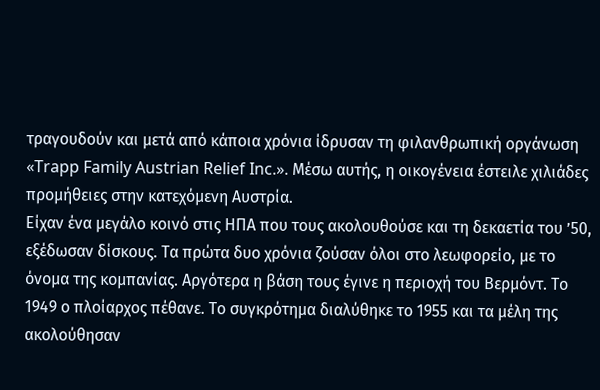τραγουδούν και μετά από κάποια χρόνια ίδρυσαν τη φιλανθρωπική οργάνωση «Trapp Family Austrian Relief Inc.». Μέσω αυτής, η οικογένεια έστειλε χιλιάδες προμήθειες στην κατεχόμενη Αυστρία.
Είχαν ένα μεγάλο κοινό στις ΗΠΑ που τους ακολουθούσε και τη δεκαετία του ’50, εξέδωσαν δίσκους. Τα πρώτα δυο χρόνια ζούσαν όλοι στο λεωφορείο, με το όνομα της κομπανίας. Αργότερα η βάση τους έγινε η περιοχή του Βερμόντ. Το 1949 ο πλοίαρχος πέθανε. Το συγκρότημα διαλύθηκε το 1955 και τα μέλη της ακολούθησαν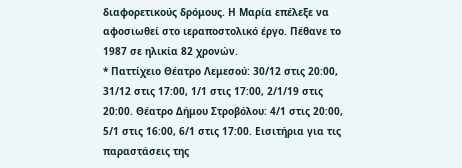διαφορετικούς δρόμους. Η Μαρία επέλεξε να αφοσιωθεί στο ιεραποστολικό έργο. Πέθανε το 1987 σε ηλικία 82 χρονών.
* Παττίχειο Θέατρο Λεμεσού: 30/12 στις 20:00, 31/12 στις 17:00, 1/1 στις 17:00, 2/1/19 στις 20:00. Θέατρο Δήμου Στροβόλου: 4/1 στις 20:00, 5/1 στις 16:00, 6/1 στις 17:00. Εισιτήρια για τις παραστάσεις της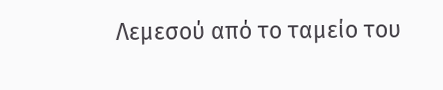Λεμεσού από το ταμείο του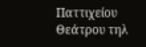Παττιχείου Θεάτρου τηλ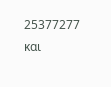25377277 και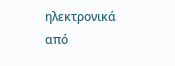ηλεκτρονικά από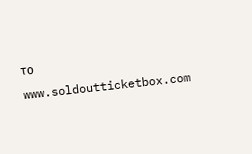το www.soldoutticketbox.com